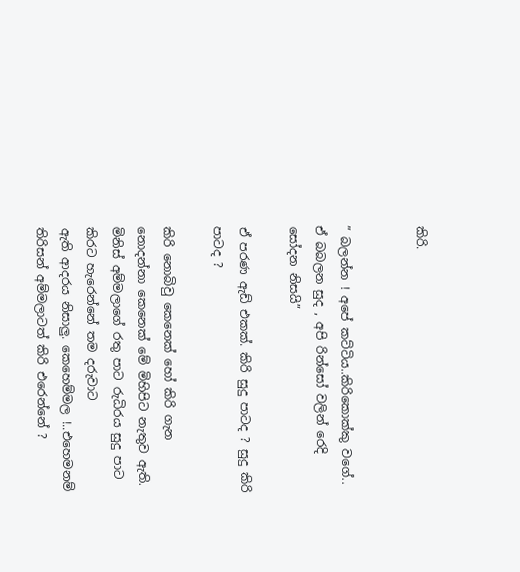කිරි.


” බලන්න ! අපේ කට්ටිය..කිරිකොක්කු වගේ.. ඒ බබලන සුද , අපි රින්සෝ වලින් රෙදි
සෝදන නිසයි”

ඒ පරණ ඇඩ් එකක්. කිරි සුදු පාටද ? සුදු කිරි පාටද ?

කිරි නොබිවු කෙනෙක් හෝ කිරි ගැන නොදන්නා කෙනෙක් මේ මිහිපිට නැතුව ඇති.
මිනිස් අම්මලාගේ රතු පාට රුධිරය සුදු පාට කිරට හැරෙන්නේ තම දරුවාට
ඇති ආදරය නිසාලු. කෙහෙම්මල !..එහෙමනම් තිරිසන් අම්මලාටත් කිරි එරෙන්නේ ?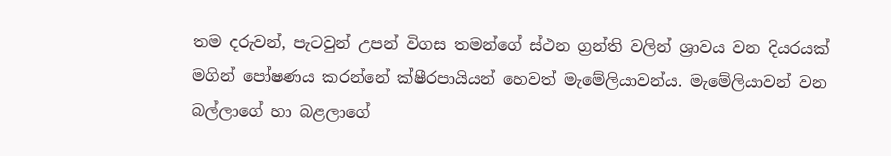තම දරුවන්, පැටවුන් උපන් විගස තමන්ගේ ස්ථන ග්‍රන්ති වලින් ශ්‍රාවය වන දියරයක්
මගින් පෝෂණය කරන්නේ ක්ෂීරපායියන් හෙවත් මැමේලියාවන්ය. මැමේලියාවන් වන
බල්ලාගේ හා බළලාගේ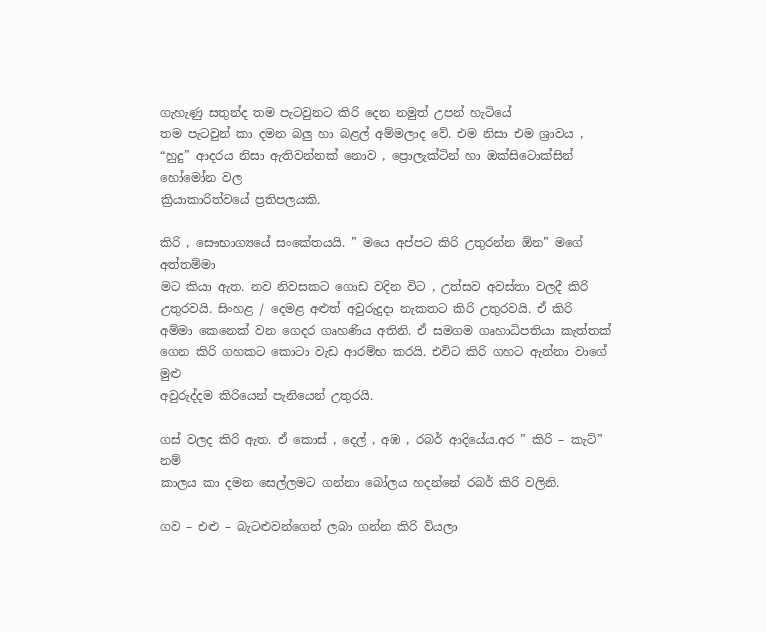ගැහැණු සතුන්ද තම පැටවුනට කිරි දෙන නමුත් උපන් හැටියේ
තම පැටවුන් කා දමන බලු හා බළල් අම්මලාද වේ. එම නිසා එම ශ්‍රාවය ,
“හුදු” ආදරය නිසා ඇතිවන්නක් නොව , ප්‍රොලැක්ටින් හා ඔක්සිටොක්සින් හෝමෝන වල
ක්‍රියාකාරිත්වයේ ප්‍රතිපලයකි.

කිරි , සෞභාග්‍යයේ සංකේතයයි. ” මයෙ අප්පට කිරි උතුරන්න ඕන” මගේ අත්තම්මා
මට කියා ඇත. නව නිවසකට ගොඩ වදින විට , උත්සව අවස්තා වලදී කිරි
උතුරවයි. සිංහළ / දෙමළ අළුත් අවුරුදුදා නැකතට කිරි උතුරවයි. ඒ කිරි
අම්මා කෙනෙක් වන ගෙදර ගෘහණිය අතිනි. ඒ සමගම ගෘහාධිපතියා කැත්තක්
ගෙන කිරි ගහකට කොටා වැඩ ආරම්භ කරයි. එවිට කිරි ගහට ඇන්නා වාගේ මුළු
අවුරුද්දම කිරියෙන් පැනියෙන් උතුරයි.

ගස් වලද කිරි ඇත. ඒ කොස් , දෙල් , අඹ , රබර් ආදියේය.අර ” කිරි – කැට්” නම්
කාලය කා දමන සෙල්ලමට ගන්නා බෝලය හදන්නේ රබර් කිරි වලිනි.

ගව – එළු – බැටළුවන්ගෙන් ලබා ගන්න කිරි වියලා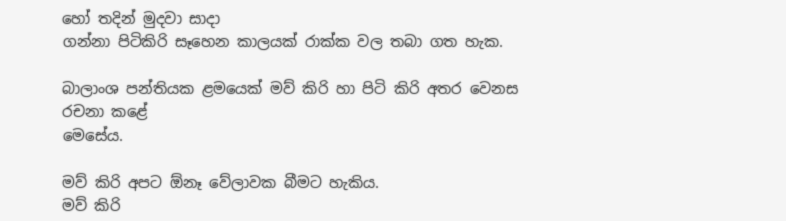හෝ තදින් මුදවා සාදා
ගන්නා පිටිකිරි සෑහෙන කාලයක් රාක්ක වල තබා ගත හැක.

බාලාංශ පන්තියක ළමයෙක් මව් කිරි හා පිටි කිරි අතර වෙනස රචනා කළේ
මෙසේය.

මව් කිරි අපට ඕනෑ වේලාවක බීමට හැකිය.
මව් කිරි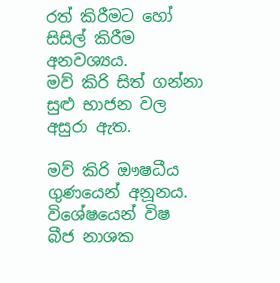රත් කිරීමට හෝ සිසිල් කිරීම අනවශ්‍යය.
මව් කිරි සිත් ගන්නා සුළු භාජන වල අසුරා ඇත.

මව් කිරි ඖෂධීය ගුණයෙන් අනූනය. විශේෂයෙන් විෂ බීජ නාශක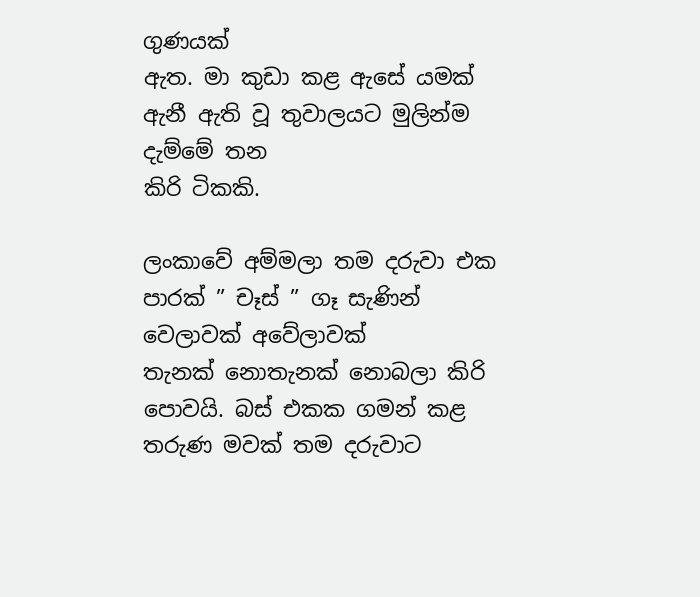ගුණයක්
ඇත. මා කුඩා කළ ඇසේ යමක් ඇනී ඇති වූ තුවාලයට මුලින්ම දැම්මේ තන
කිරි ටිකකි.

ලංකාවේ අම්මලා තම දරුවා එක පාරක් ” චෑස් ” ගෑ සැණින් වෙලාවක් අවේලාවක්
තැනක් නොතැනක් නොබලා කිරි පොවයි. බස් එකක ගමන් කළ තරුණ මවක් තම දරුවාට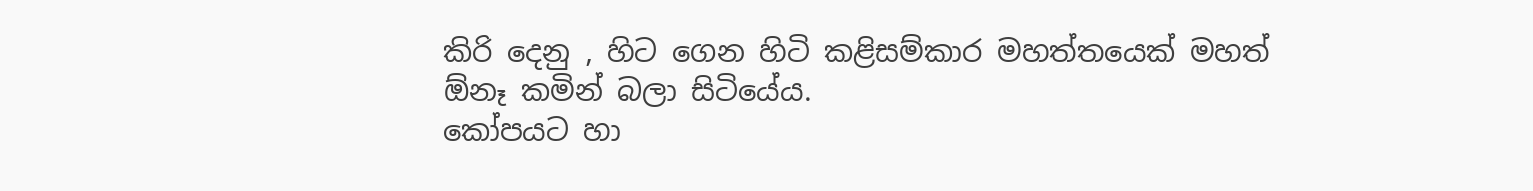කිරි දෙනු , හිට ගෙන හිටි කළිසම්කාර මහත්තයෙක් මහත් ඕනෑ කමින් බලා සිටියේය.
කෝපයට හා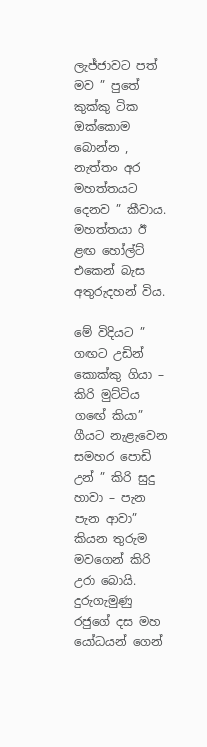ලැජ්ජාවට පත් මව ” පුතේ කුක්කු ටික ඔක්කොම බොන්න , නැත්තං අර
මහත්තයට දෙනව ” කීවාය. මහත්තයා ඊ ළඟ හෝල්ට් එකෙන් බැස අතුරුදහන් විය.

මේ විදියට ” ගඟට උඩින් කොක්කු ගියා – කිරි මුට්ටිය ගඟේ කියා” ගීයට නැළැවෙන
සමහර පොඩි උන් ” කිරි සුදු හාවා – පැන පැන ආවා” කියන තුරුම මවගෙන් කිරි
උරා බොයි. දුරුගැමුණු රජුගේ දස මහ යෝධයන් ගෙන්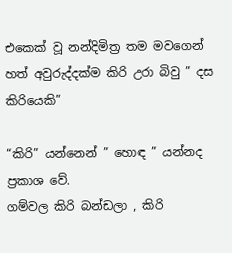එකෙක් වූ නන්දිමිත්‍ර තම මවගෙන්
හත් අවුරුද්දක්ම කිරි උරා බිවු ” දස කිරියෙකි”

“කිරි” යන්නෙන් ” හොඳ ” යන්නද ප්‍රකාශ වේ.
ගම්වල කිරි බන්ඩලා , කිරි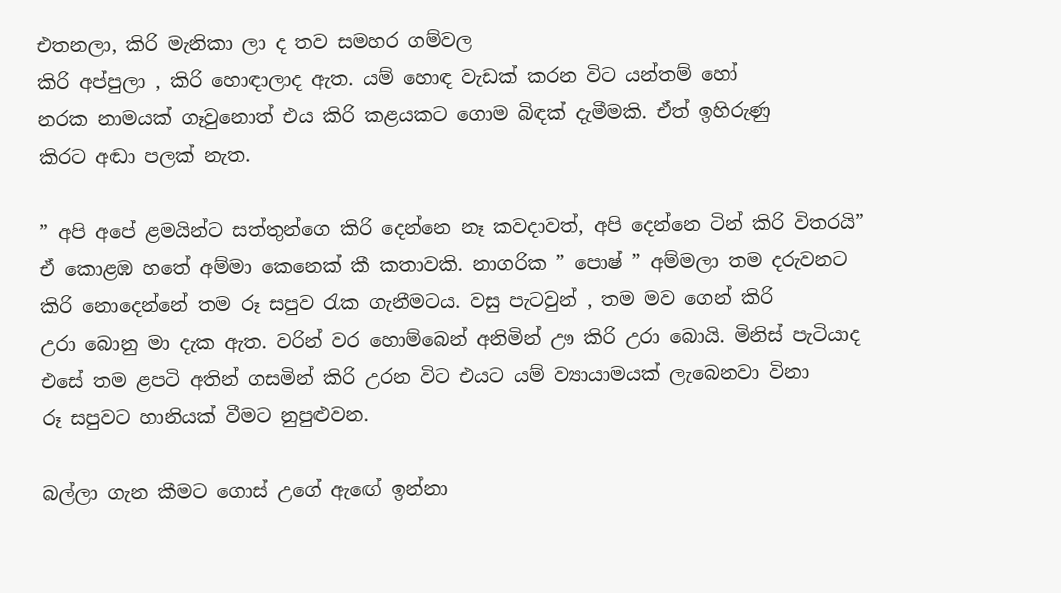එතනලා, කිරි මැනිකා ලා ද තව සමහර ගම්වල
කිරි අප්පුලා , කිරි හොඳාලාද ඇත. යම් හොඳ වැඩක් කරන විට යන්තම් හෝ
නරක නාමයක් ගෑවුනොත් එය කිරි කළයකට ගොම බිඳක් දැමීමකි. ඒත් ඉහිරුණු
කිරට අඬා පලක් නැත.

” අපි අපේ ළමයින්ට සත්තුන්ගෙ කිරි දෙන්නෙ නෑ කවදාවත්, අපි දෙන්නෙ ටින් කිරි විතරයි”
ඒ කොළඹ හතේ අම්මා කෙනෙක් කී කතාවකි. නාගරික ” පොෂ් ” අම්මලා තම දරුවනට
කිරි නොදෙන්නේ තම රූ සපුව රැක ගැනීමටය. වසු පැටවුන් , තම මව ගෙන් කිරි
උරා බොනු මා දැක ඇත. වරින් වර හොම්බෙන් අනිමින් ඌ කිරි උරා බොයි. මිනිස් පැටියාද
එසේ තම ළපටි අතින් ගසමින් කිරි උරන විට එයට යම් ව්‍යායාමයක් ලැබෙනවා විනා
රූ සපුවට හානියක් වීමට නුපුළුවන.

බල්ලා ගැන කීමට ගොස් උගේ ඇඟේ ඉන්නා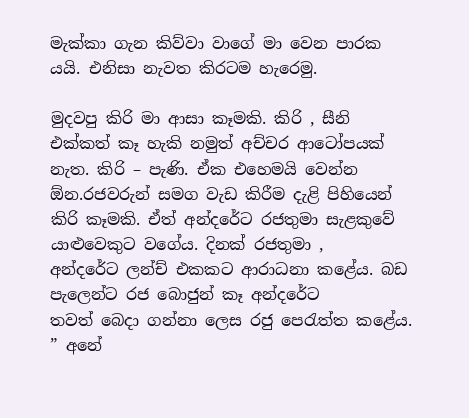මැක්කා ගැන කිව්වා වාගේ මා වෙන පාරක
යයි. එනිසා නැවත කිරටම හැරෙමු.

මුදවපු කිරි මා ආසා කෑමකි. කිරි , සීනි එක්කත් කෑ හැකි නමුත් අච්චර ආටෝපයක්
නැත. කිරි – පැණි. ඒක එහෙමයි වෙන්න ඕන.රජවරුන් සමග වැඩ කිරීම දැළි පිහියෙන්
කිරි කෑමකි. ඒත් අන්දරේට රජතුමා සැළකුවේ යාළුවෙකුට වගේය. දිනක් රජතුමා ,
අන්දරේට ලන්ච් එකකට ආරාධනා කළේය. බඩ පැලෙන්ට රජ බොජුන් කෑ අන්දරේට
තවත් බෙදා ගන්නා ලෙස රජු පෙරැත්ත කළේය. ” අනේ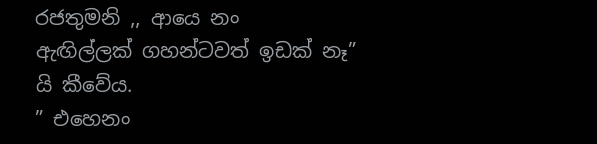රජතුමනි ,, ආයෙ නං
ඇඟිල්ලක් ගහන්ටවත් ඉඩක් නෑ” යි කීවේය.
” එහෙනං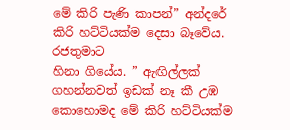මේ කිරි පැණි කාපන්” අන්දරේ කිරි හට්ටියක්ම දෙසා බෑවේය. රජතුමාට
හිනා ගියේය. ” ඇඟිල්ලක් ගහන්නවත් ඉඩක් නෑ කී උඹ කොහොමද මේ කිරි හට්ටියක්ම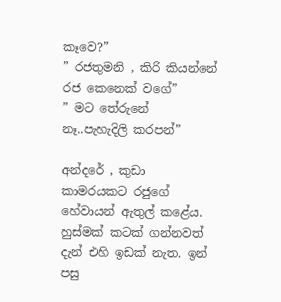කෑවෙ?”
” රජතුමනි , කිරි කියන්නේ රජ කෙනෙක් වගේ”
” මට තේරුනේ නෑ..පැහැදිලි කරපන්”

අන්දරේ , කුඩා කාමරයකට රජුගේ හේවායන් ඇතුල් කළේය. හුස්මක් කටක් ගන්නවත්
දැන් එහි ඉඩක් නැත. ඉන් පසු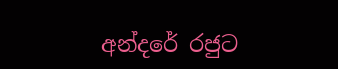අන්දරේ රජුට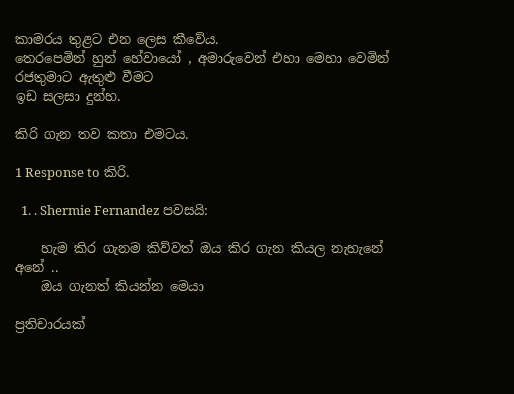කාමරය තුළට එන ලෙස කීවේය.
තෙරපෙමින් හුන් හේවායෝ , අමාරුවෙන් එහා මෙහා වෙමින් රජතුමාට ඇතුළු වීමට
ඉඩ සලසා දුන්හ.

කිරි ගැන තව කතා එමටය.

1 Response to කිරි.

  1. . Shermie Fernandez පවසයි:

    හැම කිර ගැනම කිව්වත් ඔය කිර ගැන කියල නැහැනේ අනේ ..
    ඔය ගැනත් කියන්න මෙයා

ප්‍රතිචාරයක්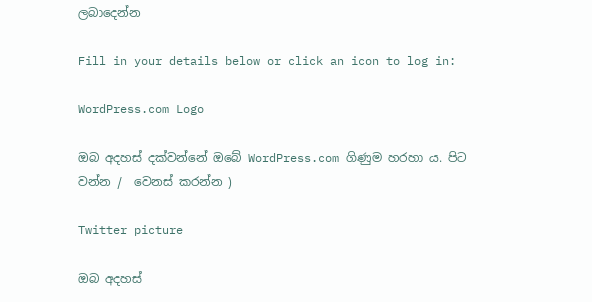ලබාදෙන්න

Fill in your details below or click an icon to log in:

WordPress.com Logo

ඔබ අදහස් දක්වන්නේ ඔබේ WordPress.com ගිණුම හරහා ය. පිට වන්න /  වෙනස් කරන්න )

Twitter picture

ඔබ අදහස්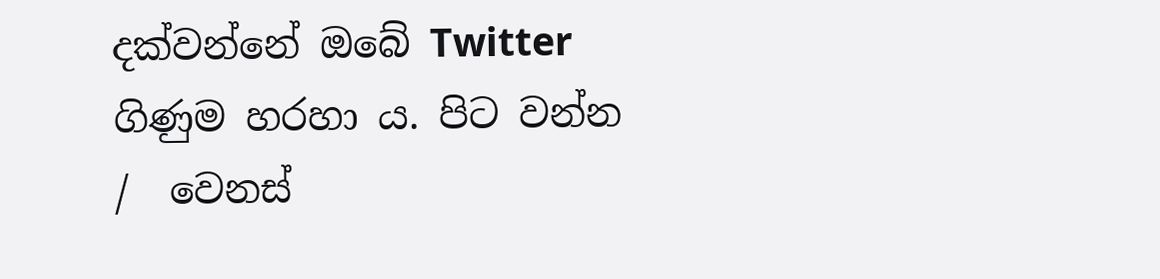දක්වන්නේ ඔබේ Twitter ගිණුම හරහා ය. පිට වන්න /  වෙනස්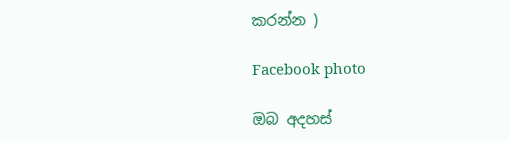කරන්න )

Facebook photo

ඔබ අදහස්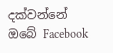දක්වන්නේ ඔබේ Facebook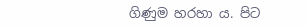ගිණුම හරහා ය. පිට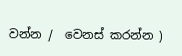වන්න /  වෙනස් කරන්න )